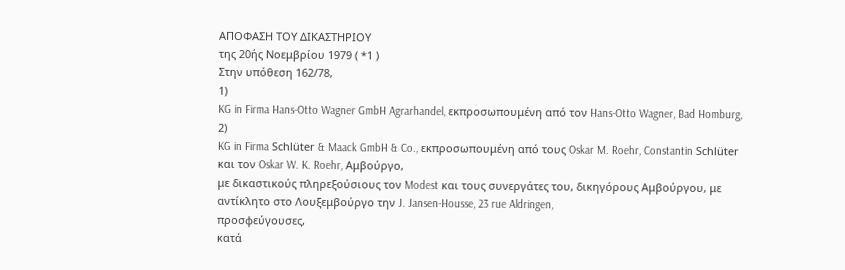ΑΠΟΦΑΣΗ ΤΟΥ ΔΙΚΑΣΤΗΡΙΟΥ
της 20ής Νοεμβρίου 1979 ( *1 )
Στην υπόθεση 162/78,
1)
KG in Firma Hans-Otto Wagner GmbH Agrarhandel, εκπροσωπουμένη από τον Hans-Otto Wagner, Bad Homburg,
2)
KG in Firma Schlüter & Maack GmbH & Co., εκπροσωπουμένη από τους Oskar M. Roehr, Constantin Schlüter και τον Oskar W. K. Roehr, Αμβούργο,
με δικαστικούς πληρεξούσιους τον Modest και τους συνεργάτες του, δικηγόρους Αμβούργου, με αντίκλητο στο Λουξεμβούργο την J. Jansen-Housse, 23 rue Aldringen,
προσφεύγουσες,
κατά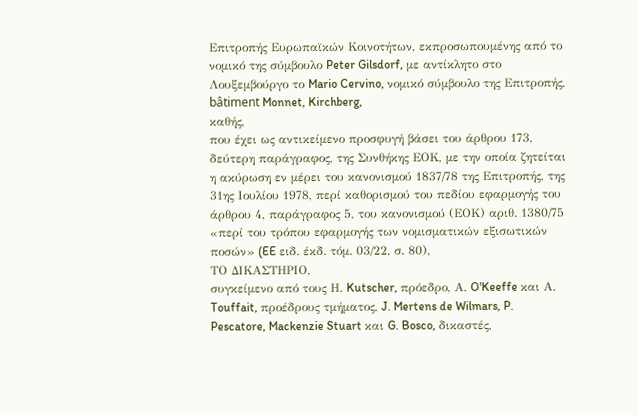Επιτροπής Ευρωπαϊκών Κοινοτήτων, εκπροσωπουμένης από το νομικό της σύμβουλο Peter Gilsdorf, με αντίκλητο στο Λουξεμβούργο το Mario Cervino, νομικό σύμβουλο της Επιτροπής, bâtiment Monnet, Kirchberg,
καθής,
που έχει ως αντικείμενο προσφυγή βάσει του άρθρου 173, δεύτερη παράγραφος, της Συνθήκης ΕΟΚ, με την οποία ζητείται η ακύρωση εν μέρει του κανονισμού 1837/78 της Επιτροπής, της 31ης Ιουλίου 1978, περί καθορισμού του πεδίου εφαρμογής του άρθρου 4, παράγραφος 5, του κανονισμού (ΕΟΚ) αριθ. 1380/75 «περί του τρόπου εφαρμογής των νομισματικών εξισωτικών ποσών» (EE ειδ. έκδ. τόμ. 03/22, σ. 80),
ΤΟ ΔΙΚΑΣΤΗΡΙΟ,
συγκείμενο από τους Η. Kutscher, πρόεδρο, Α. O'Keeffe και Α. Touffait, προέδρους τμήματος, J. Mertens de Wilmars, P. Pescatore, Mackenzie Stuart και G. Bosco, δικαστές,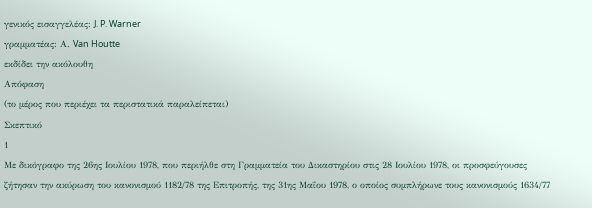γενικός εισαγγελέας: J. P. Warner
γραμματέας: Α. Van Houtte
εκδίδει την ακόλουθη
Απόφαση
(το μέρος που περιέχει τα περιστατικά παραλείπεται)
Σκεπτικό
1
Με δικόγραφο της 26ης Ιουλίου 1978, που περιήλθε στη Γραμματεία του Δικαστηρίου στις 28 Ιουλίου 1978, οι προσφεύγουσες ζήτησαν την ακύρωση του κανονισμού 1182/78 της Επιτροπής, της 31ης Μαΐου 1978, ο οποίος συμπλήρωνε τους κανονισμούς 1634/77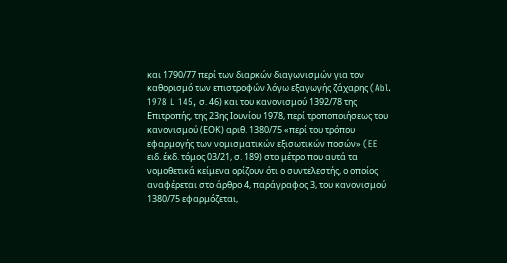και 1790/77 περί των διαρκών διαγωνισμών για τον καθορισμό των επιστροφών λόγω εξαγωγής ζάχαρης (Abl. 1978 L 145, σ. 46) και του κανονισμού 1392/78 της Επιτροπής, της 23ης Ιουνίου 1978, περί τροποποιήσεως του κανονισμού (ΕΟΚ) αριθ. 1380/75 «περί του τρόπου εφαρμογής των νομισματικών εξισωτικών ποσών» (EE ειδ. έκδ. τόμος 03/21, σ. 189) στο μέτρο που αυτά τα νομοθετικά κείμενα ορίζουν ότι ο συντελεστής, ο οποίος αναφέρεται στο άρθρο 4, παράγραφος 3, του κανονισμού 1380/75 εφαρμόζεται,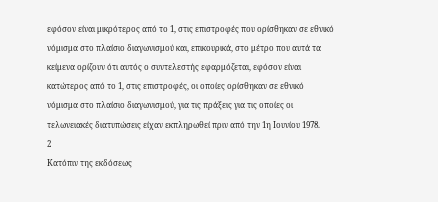εφόσον είναι μικρότερος από το 1, στις επιστροφές που ορίσθηκαν σε εθνικό νόμισμα στο πλαίσιο διαγωνισμού και, επικουρικά, στο μέτρο που αυτά τα κείμενα ορίζουν ότι αυτός ο συντελεστής εφαρμόζεται, εφόσον είναι κατώτερος από το 1, στις επιστροφές, οι οποίες ορίσθηκαν σε εθνικό νόμισμα στο πλαίσιο διαγωνισμού, για τις πράξεις για τις οποίες οι τελωνειακές διατυπώσεις είχαν εκπληρωθεί πριν από την 1η Ιουνίου 1978.
2
Κατόπιν της εκδόσεως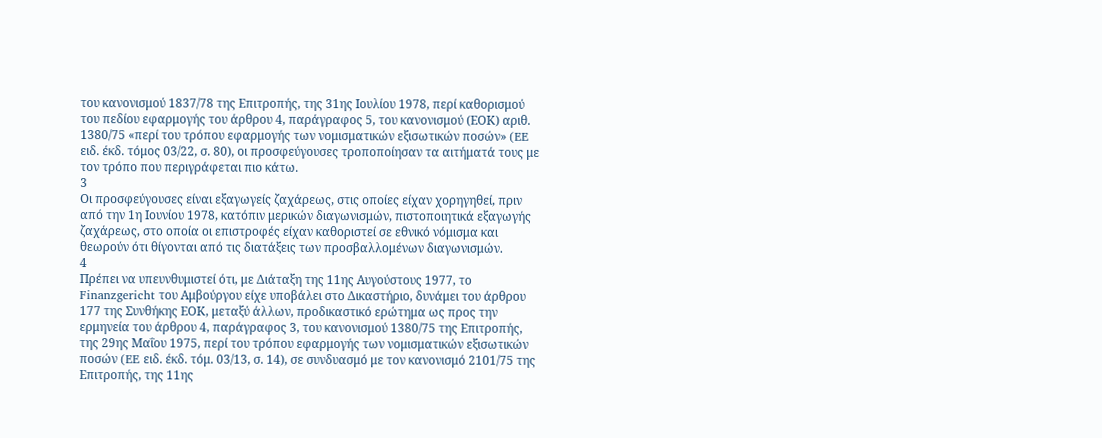του κανονισμού 1837/78 της Επιτροπής, της 31ης Ιουλίου 1978, περί καθορισμού του πεδίου εφαρμογής του άρθρου 4, παράγραφος 5, του κανονισμού (ΕΟΚ) αριθ. 1380/75 «περί του τρόπου εφαρμογής των νομισματικών εξισωτικών ποσών» (EE ειδ. έκδ. τόμος 03/22, σ. 80), οι προσφεύγουσες τροποποίησαν τα αιτήματά τους με τον τρόπο που περιγράφεται πιο κάτω.
3
Οι προσφεύγουσες είναι εξαγωγείς ζαχάρεως, στις οποίες είχαν χορηγηθεί, πριν από την 1η Ιουνίου 1978, κατόπιν μερικών διαγωνισμών, πιστοποιητικά εξαγωγής ζαχάρεως, στο οποία οι επιστροφές είχαν καθοριστεί σε εθνικό νόμισμα και θεωρούν ότι θίγονται από τις διατάξεις των προσβαλλομένων διαγωνισμών.
4
Πρέπει να υπευνθυμιστεί ότι, με Διάταξη της 11ης Αυγούστους 1977, το Finanzgericht του Αμβούργου είχε υποβάλει στο Δικαστήριο, δυνάμει του άρθρου 177 της Συνθήκης ΕΟΚ, μεταξύ άλλων, προδικαστικό ερώτημα ως προς την ερμηνεία του άρθρου 4, παράγραφος 3, του κανονισμού 1380/75 της Επιτροπής, της 29ης Μαΐου 1975, περί του τρόπου εφαρμογής των νομισματικών εξισωτικών ποσών (EE ειδ. έκδ. τόμ. 03/13, σ. 14), σε συνδυασμό με τον κανονισμό 2101/75 της Επιτροπής, της 11ης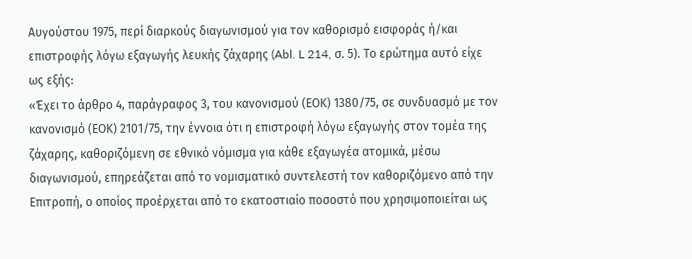Αυγούστου 1975, περί διαρκούς διαγωνισμού για τον καθορισμό εισφοράς ή/και επιστροφής λόγω εξαγωγής λευκής ζάχαρης (Abl. L 214, σ. 5). Το ερώτημα αυτό είχε ως εξής:
«Έχει το άρθρο 4, παράγραφος 3, του κανονισμού (ΕΟΚ) 1380/75, σε συνδυασμό με τον κανονισμό (ΕΟΚ) 2101/75, την έννοια ότι η επιστροφή λόγω εξαγωγής στον τομέα της ζάχαρης, καθοριζόμενη σε εθνικό νόμισμα για κάθε εξαγωγέα ατομικά, μέσω διαγωνισμού, επηρεάζεται από το νομισματικό συντελεστή τον καθοριζόμενο από την Επιτροπή, ο οποίος προέρχεται από το εκατοστιαίο ποσοστό που χρησιμοποιείται ως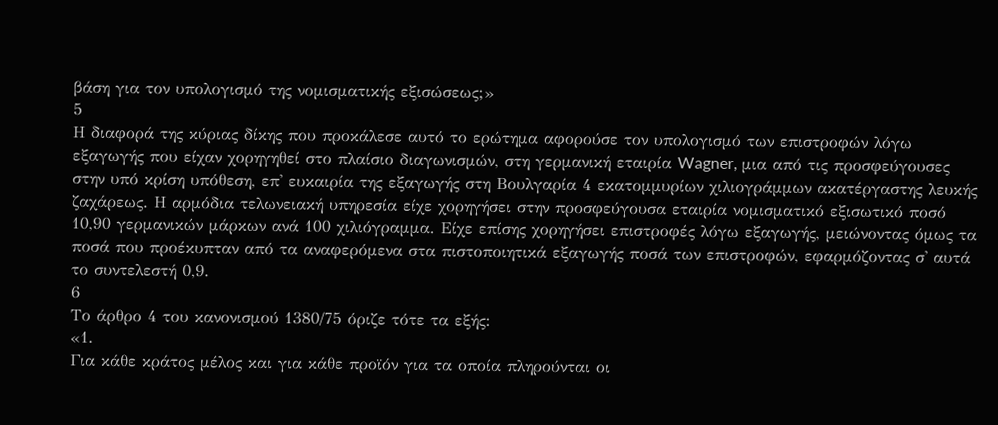βάση για τον υπολογισμό της νομισματικής εξισώσεως;»
5
Η διαφορά της κύριας δίκης που προκάλεσε αυτό το ερώτημα αφορούσε τον υπολογισμό των επιστροφών λόγω εξαγωγής που είχαν χορηγηθεί στο πλαίσιο διαγωνισμών, στη γερμανική εταιρία Wagner, μια από τις προσφεύγουσες στην υπό κρίση υπόθεση, επ' ευκαιρία της εξαγωγής στη Βουλγαρία 4 εκατομμυρίων χιλιογράμμων ακατέργαστης λευκής ζαχάρεως. Η αρμόδια τελωνειακή υπηρεσία είχε χορηγήσει στην προσφεύγουσα εταιρία νομισματικό εξισωτικό ποσό 10,90 γερμανικών μάρκων ανά 100 χιλιόγραμμα. Είχε επίσης χορηγήσει επιστροφές λόγω εξαγωγής, μειώνοντας όμως τα ποσά που προέκυπταν από τα αναφερόμενα στα πιστοποιητικά εξαγωγής ποσά των επιστροφών, εφαρμόζοντας σ' αυτά το συντελεστή 0,9.
6
Το άρθρο 4 του κανονισμού 1380/75 όριζε τότε τα εξής:
«1.
Για κάθε κράτος μέλος και για κάθε προϊόν για τα οποία πληρούνται οι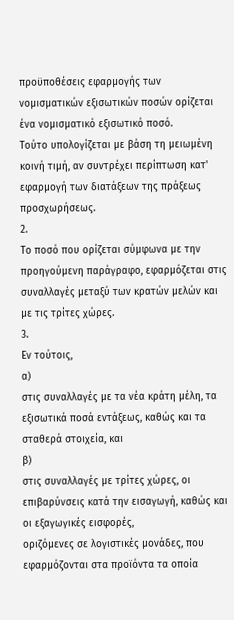προϋποθέσεις εφαρμογής των νομισματικών εξισωτικών ποσών ορίζεται ένα νομισματικό εξισωτικό ποσό.
Τούτο υπολογίζεται με βάση τη μειωμένη κοινή τιμή, αν συντρέχει περίπτωση κατ' εφαρμογή των διατάξεων της πράξεως προσχωρήσεως.
2.
Το ποσό που ορίζεται σύμφωνα με την προηγούμενη παράγραφο, εφαρμόζεται στις συναλλαγές μεταξύ των κρατών μελών και με τις τρίτες χώρες.
3.
Εν τούτοις,
α)
στις συναλλαγές με τα νέα κράτη μέλη, τα εξισωτικά ποσά εντάξεως, καθώς και τα σταθερά στοιχεία, και
β)
στις συναλλαγές με τρίτες χώρες, οι επιβαρύνσεις κατά την εισαγωγή, καθώς και οι εξαγωγικές εισφορές,
οριζόμενες σε λογιστικές μονάδες, που εφαρμόζονται στα προϊόντα τα οποία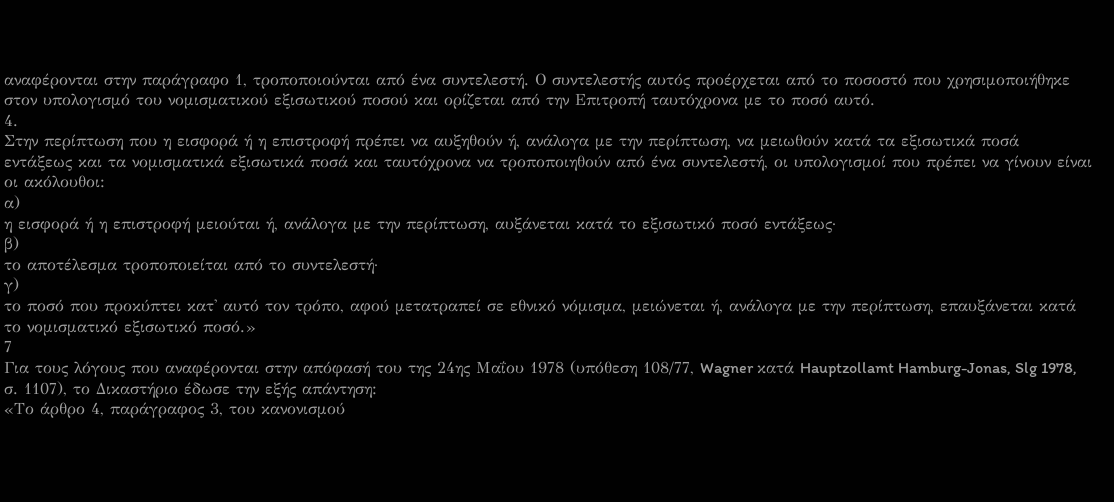αναφέρονται στην παράγραφο 1, τροποποιούνται από ένα συντελεστή. Ο συντελεστής αυτός προέρχεται από το ποσοστό που χρησιμοποιήθηκε στον υπολογισμό του νομισματικού εξισωτικού ποσού και ορίζεται από την Επιτροπή ταυτόχρονα με το ποσό αυτό.
4.
Στην περίπτωση που η εισφορά ή η επιστροφή πρέπει να αυξηθούν ή, ανάλογα με την περίπτωση, να μειωθούν κατά τα εξισωτικά ποσά εντάξεως και τα νομισματικά εξισωτικά ποσά και ταυτόχρονα να τροποποιηθούν από ένα συντελεστή, οι υπολογισμοί που πρέπει να γίνουν είναι οι ακόλουθοι:
α)
η εισφορά ή η επιστροφή μειούται ή, ανάλογα με την περίπτωση, αυξάνεται κατά το εξισωτικό ποσό εντάξεως·
β)
το αποτέλεσμα τροποποιείται από το συντελεστή·
γ)
το ποσό που προκύπτει κατ' αυτό τον τρόπο, αφού μετατραπεί σε εθνικό νόμισμα, μειώνεται ή, ανάλογα με την περίπτωση, επαυξάνεται κατά το νομισματικό εξισωτικό ποσό.»
7
Για τους λόγους που αναφέρονται στην απόφασή του της 24ης Μαΐου 1978 (υπόθεση 108/77, Wagner κατά Hauptzollamt Hamburg-Jonas, Slg 1978, σ. 1107), το Δικαστήριο έδωσε την εξής απάντηση:
«Το άρθρο 4, παράγραφος 3, του κανονισμού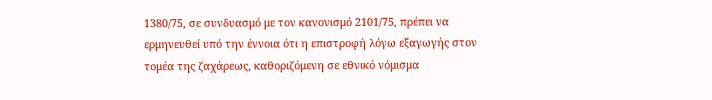1380/75, σε συνδυασμό με τον κανονισμό 2101/75, πρέπει να ερμηνευθεί υπό την έννοια ότι η επιστροφή λόγω εξαγωγής στον τομέα της ζαχάρεως, καθοριζόμενη σε εθνικό νόμισμα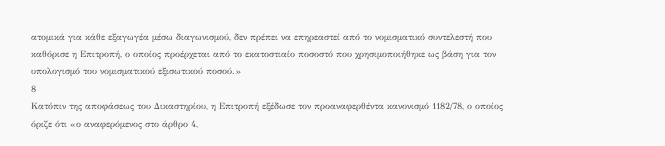ατομικά για κάθε εξαγωγέα μέσω διαγωνισμού, δεν πρέπει να επηρεαστεί από το νομισματικό συντελεστή που καθόρισε η Επιτροπή, ο οποίος προέρχεται από το εκατοστιαίο ποσοστό που χρησιμοποιήθηκε ως βάση για τον υπολογισμό του νομισματικού εξισωτικού ποσού.»
8
Κατόπιν της αποφάσεως του Δικαστηρίου, η Επιτροπή εξέδωσε τον προαναφερθέντα κανονισμό 1182/78, ο οποίος όριζε ότι «ο αναφερόμενος στο άρθρο 4,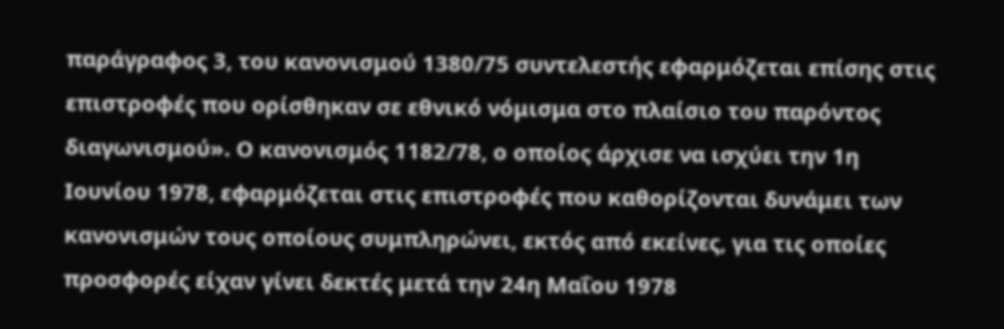παράγραφος 3, του κανονισμού 1380/75 συντελεστής εφαρμόζεται επίσης στις επιστροφές που ορίσθηκαν σε εθνικό νόμισμα στο πλαίσιο του παρόντος διαγωνισμού». Ο κανονισμός 1182/78, ο οποίος άρχισε να ισχύει την 1η Ιουνίου 1978, εφαρμόζεται στις επιστροφές που καθορίζονται δυνάμει των κανονισμών τους οποίους συμπληρώνει, εκτός από εκείνες, για τις οποίες προσφορές είχαν γίνει δεκτές μετά την 24η Μαΐου 1978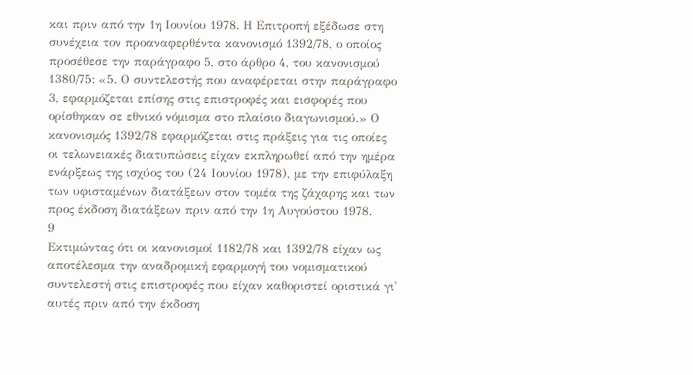και πριν από την 1η Ιουνίου 1978. Η Επιτροπή εξέδωσε στη συνέχεια τον προαναφερθέντα κανονισμό 1392/78, ο οποίος προσέθεσε την παράγραφο 5, στο άρθρο 4, του κανονισμού 1380/75: «5. Ο συντελεστής που αναφέρεται στην παράγραφο 3, εφαρμόζεται επίσης στις επιστροφές και εισφορές που ορίσθηκαν σε εθνικό νόμισμα στο πλαίσιο διαγωνισμού.» Ο κανονισμός 1392/78 εφαρμόζεται στις πράξεις για τις οποίες οι τελωνειακές διατυπώσεις είχαν εκπληρωθεί από την ημέρα ενάρξεως της ισχύος του (24 Ιουνίου 1978), με την επιφύλαξη των υφισταμένων διατάξεων στον τομέα της ζάχαρης και των προς έκδοση διατάξεων πριν από την 1η Αυγούστου 1978.
9
Εκτιμώντας ότι οι κανονισμοί 1182/78 και 1392/78 είχαν ως αποτέλεσμα την αναδρομική εφαρμογή του νομισματικού συντελεστή στις επιστροφές που είχαν καθοριστεί οριστικά γι' αυτές πριν από την έκδοση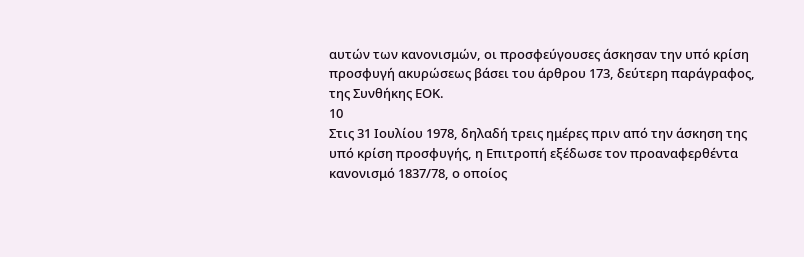αυτών των κανονισμών, οι προσφεύγουσες άσκησαν την υπό κρίση προσφυγή ακυρώσεως βάσει του άρθρου 173, δεύτερη παράγραφος, της Συνθήκης ΕΟΚ.
10
Στις 31 Ιουλίου 1978, δηλαδή τρεις ημέρες πριν από την άσκηση της υπό κρίση προσφυγής, η Επιτροπή εξέδωσε τον προαναφερθέντα κανονισμό 1837/78, ο οποίος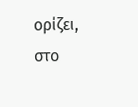ορίζει, στο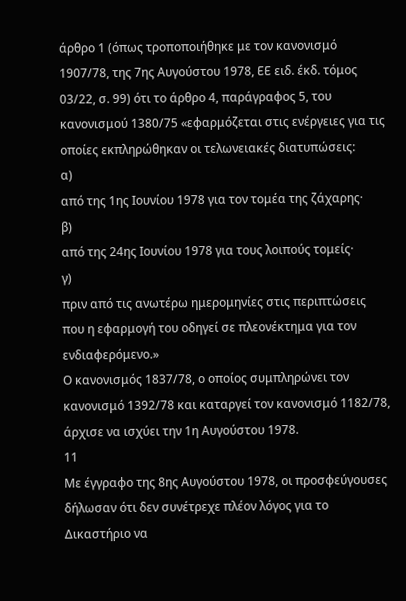άρθρο 1 (όπως τροποποιήθηκε με τον κανονισμό 1907/78, της 7ης Αυγούστου 1978, EE ειδ. έκδ. τόμος 03/22, σ. 99) ότι το άρθρο 4, παράγραφος 5, του κανονισμού 1380/75 «εφαρμόζεται στις ενέργειες για τις οποίες εκπληρώθηκαν οι τελωνειακές διατυπώσεις:
α)
από της 1ης Ιουνίου 1978 για τον τομέα της ζάχαρης·
β)
από της 24ης Ιουνίου 1978 για τους λοιπούς τομείς·
γ)
πριν από τις ανωτέρω ημερομηνίες στις περιπτώσεις που η εφαρμογή του οδηγεί σε πλεονέκτημα για τον ενδιαφερόμενο.»
Ο κανονισμός 1837/78, ο οποίος συμπληρώνει τον κανονισμό 1392/78 και καταργεί τον κανονισμό 1182/78, άρχισε να ισχύει την 1η Αυγούστου 1978.
11
Με έγγραφο της 8ης Αυγούστου 1978, οι προσφεύγουσες δήλωσαν ότι δεν συνέτρεχε πλέον λόγος για το Δικαστήριο να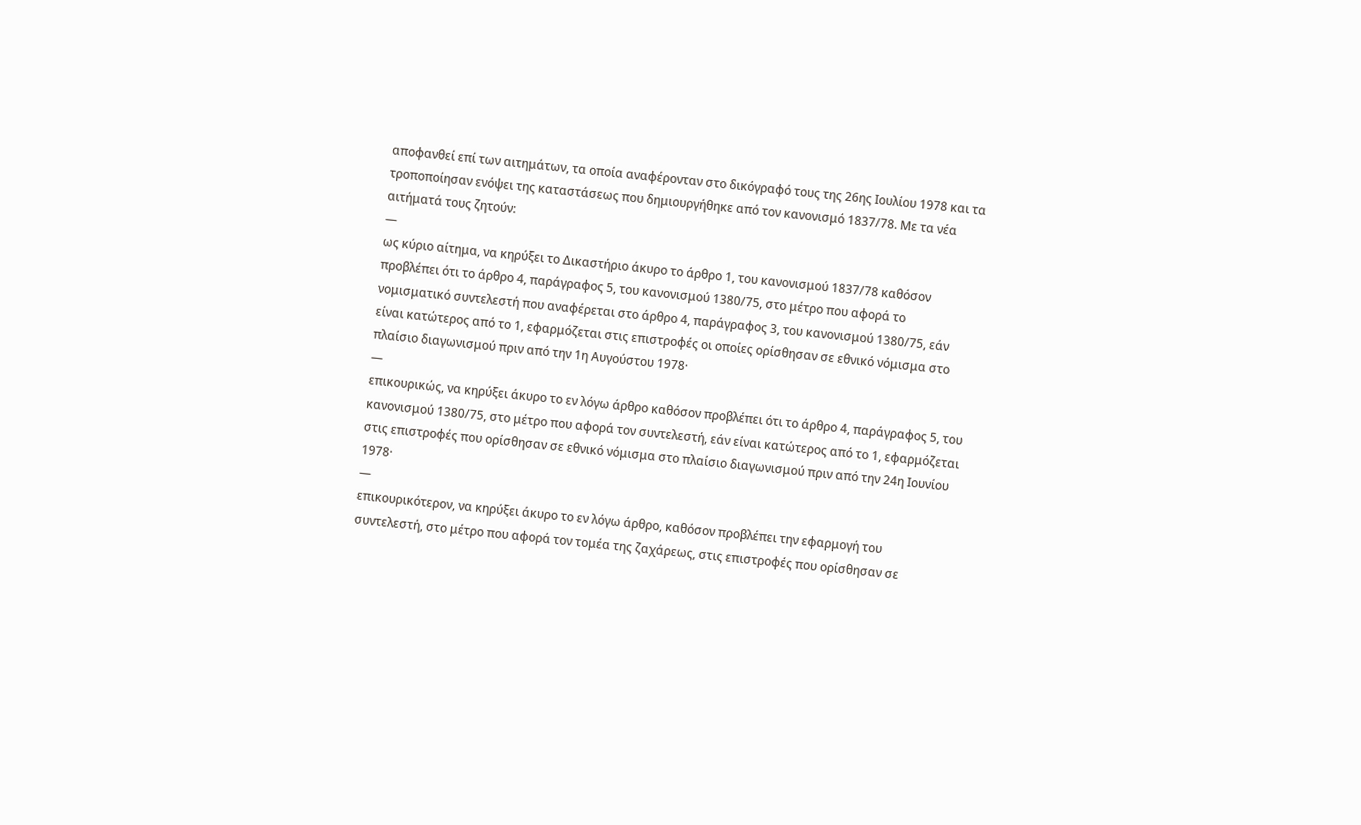αποφανθεί επί των αιτημάτων, τα οποία αναφέρονταν στο δικόγραφό τους της 26ης Ιουλίου 1978 και τα τροποποίησαν ενόψει της καταστάσεως που δημιουργήθηκε από τον κανονισμό 1837/78. Με τα νέα αιτήματά τους ζητούν:
—
ως κύριο αίτημα, να κηρύξει το Δικαστήριο άκυρο το άρθρο 1, του κανονισμού 1837/78 καθόσον προβλέπει ότι το άρθρο 4, παράγραφος 5, του κανονισμού 1380/75, στο μέτρο που αφορά το νομισματικό συντελεστή που αναφέρεται στο άρθρο 4, παράγραφος 3, του κανονισμού 1380/75, εάν είναι κατώτερος από το 1, εφαρμόζεται στις επιστροφές οι οποίες ορίσθησαν σε εθνικό νόμισμα στο πλαίσιο διαγωνισμού πριν από την 1η Αυγούστου 1978·
—
επικουρικώς, να κηρύξει άκυρο το εν λόγω άρθρο καθόσον προβλέπει ότι το άρθρο 4, παράγραφος 5, του κανονισμού 1380/75, στο μέτρο που αφορά τον συντελεστή, εάν είναι κατώτερος από το 1, εφαρμόζεται στις επιστροφές που ορίσθησαν σε εθνικό νόμισμα στο πλαίσιο διαγωνισμού πριν από την 24η Ιουνίου 1978·
—
επικουρικότερον, να κηρύξει άκυρο το εν λόγω άρθρο, καθόσον προβλέπει την εφαρμογή του συντελεστή, στο μέτρο που αφορά τον τομέα της ζαχάρεως, στις επιστροφές που ορίσθησαν σε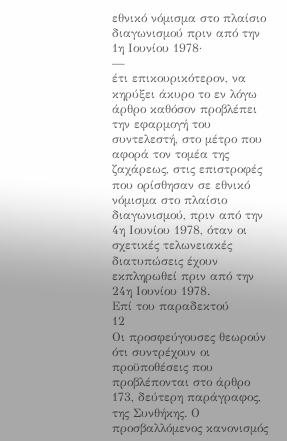εθνικό νόμισμα στο πλαίσιο διαγωνισμού πριν από την 1η Ιουνίου 1978·
—
έτι επικουρικότερον, να κηρύξει άκυρο το εν λόγω άρθρο καθόσον προβλέπει την εφαρμογή του συντελεστή, στο μέτρο που αφορά τον τομέα της ζαχάρεως, στις επιστροφές που ορίσθησαν σε εθνικό νόμισμα στο πλαίσιο διαγωνισμού, πριν από την 4η Ιουνίου 1978, όταν οι σχετικές τελωνειακές διατυπώσεις έχουν εκπληρωθεί πριν από την 24η Ιουνίου 1978.
Επί του παραδεκτού
12
Οι προσφεύγουσες θεωρούν ότι συντρέχουν οι προϋποθέσεις που προβλέπονται στο άρθρο 173, δεύτερη παράγραφος, της Συνθήκης. Ο προσβαλλόμενος κανονισμός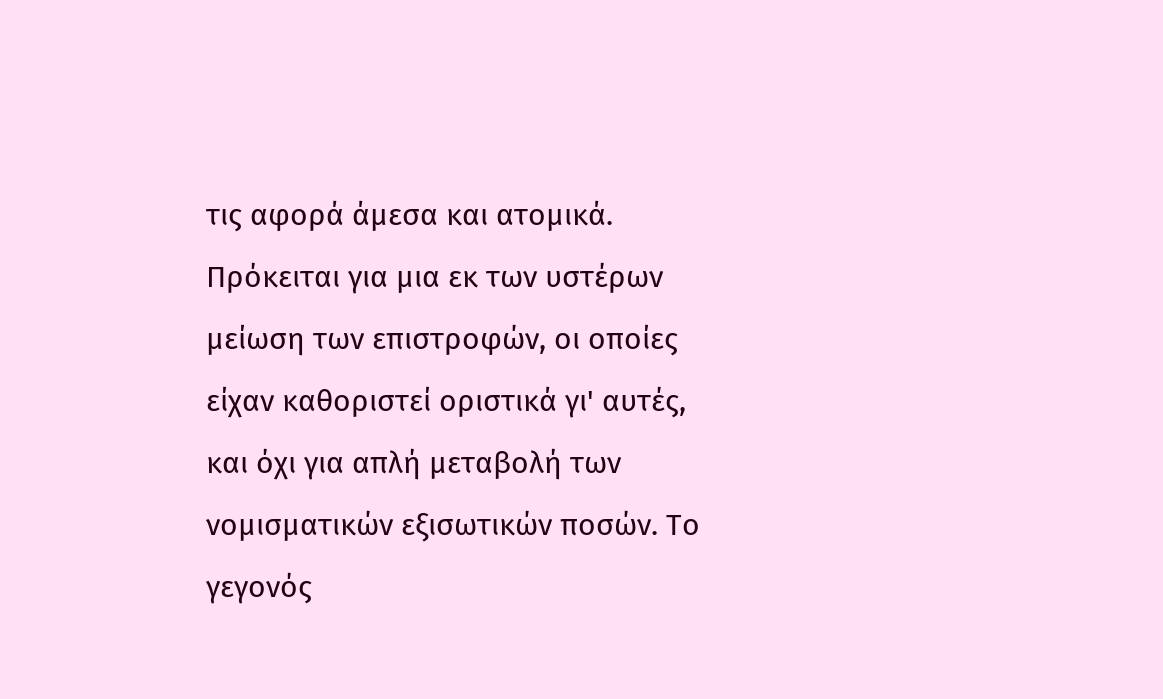τις αφορά άμεσα και ατομικά. Πρόκειται για μια εκ των υστέρων μείωση των επιστροφών, οι οποίες είχαν καθοριστεί οριστικά γι' αυτές, και όχι για απλή μεταβολή των νομισματικών εξισωτικών ποσών. Το γεγονός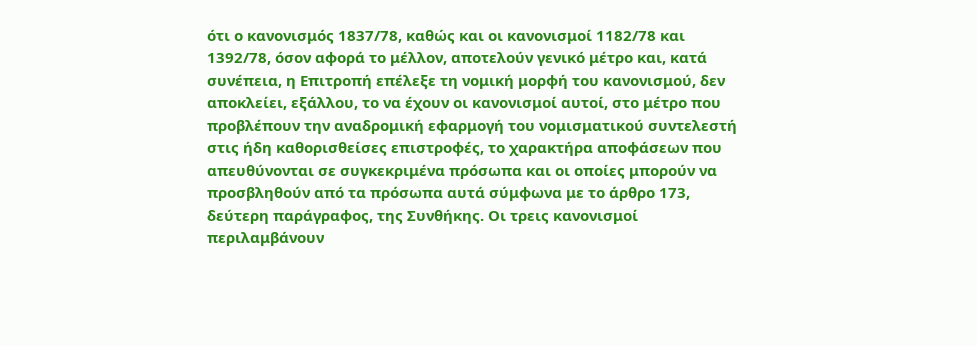ότι ο κανονισμός 1837/78, καθώς και οι κανονισμοί 1182/78 και 1392/78, όσον αφορά το μέλλον, αποτελούν γενικό μέτρο και, κατά συνέπεια, η Επιτροπή επέλεξε τη νομική μορφή του κανονισμού, δεν αποκλείει, εξάλλου, το να έχουν οι κανονισμοί αυτοί, στο μέτρο που προβλέπουν την αναδρομική εφαρμογή του νομισματικού συντελεστή στις ήδη καθορισθείσες επιστροφές, το χαρακτήρα αποφάσεων που απευθύνονται σε συγκεκριμένα πρόσωπα και οι οποίες μπορούν να προσβληθούν από τα πρόσωπα αυτά σύμφωνα με το άρθρο 173, δεύτερη παράγραφος, της Συνθήκης. Οι τρεις κανονισμοί περιλαμβάνουν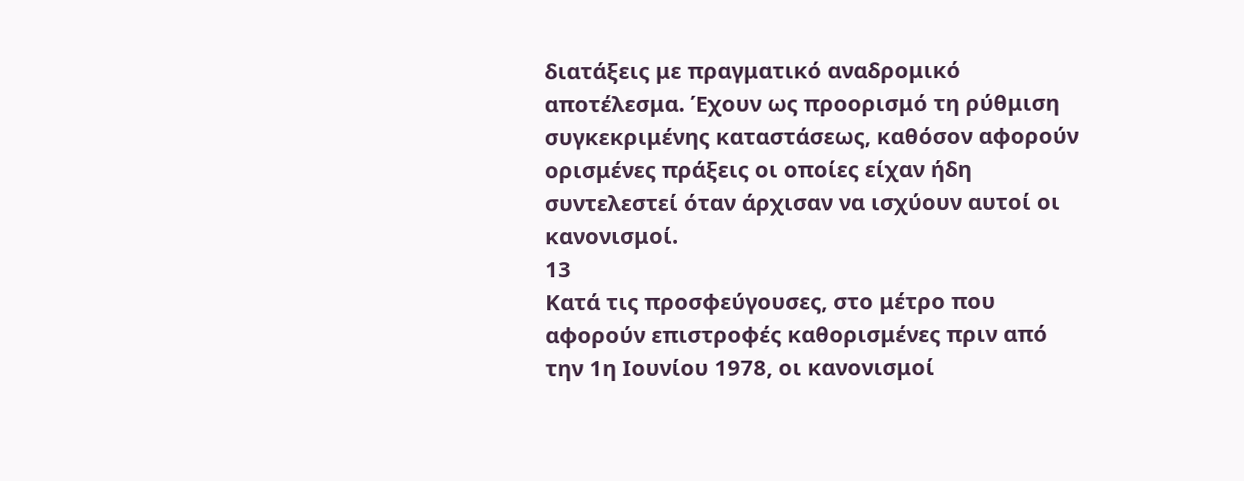διατάξεις με πραγματικό αναδρομικό αποτέλεσμα. Έχουν ως προορισμό τη ρύθμιση συγκεκριμένης καταστάσεως, καθόσον αφορούν ορισμένες πράξεις οι οποίες είχαν ήδη συντελεστεί όταν άρχισαν να ισχύουν αυτοί οι κανονισμοί.
13
Κατά τις προσφεύγουσες, στο μέτρο που αφορούν επιστροφές καθορισμένες πριν από την 1η Ιουνίου 1978, οι κανονισμοί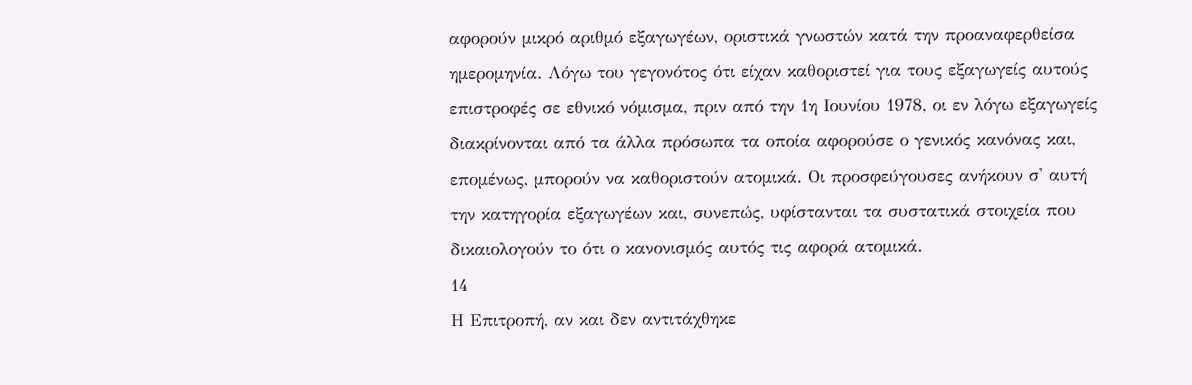αφορούν μικρό αριθμό εξαγωγέων, οριστικά γνωστών κατά την προαναφερθείσα ημερομηνία. Λόγω του γεγονότος ότι είχαν καθοριστεί για τους εξαγωγείς αυτούς επιστροφές σε εθνικό νόμισμα, πριν από την 1η Ιουνίου 1978, οι εν λόγω εξαγωγείς διακρίνονται από τα άλλα πρόσωπα τα οποία αφορούσε ο γενικός κανόνας και, επομένως, μπορούν να καθοριστούν ατομικά. Οι προσφεύγουσες ανήκουν σ' αυτή την κατηγορία εξαγωγέων και, συνεπώς, υφίστανται τα συστατικά στοιχεία που δικαιολογούν το ότι ο κανονισμός αυτός τις αφορά ατομικά.
14
Η Επιτροπή, αν και δεν αντιτάχθηκε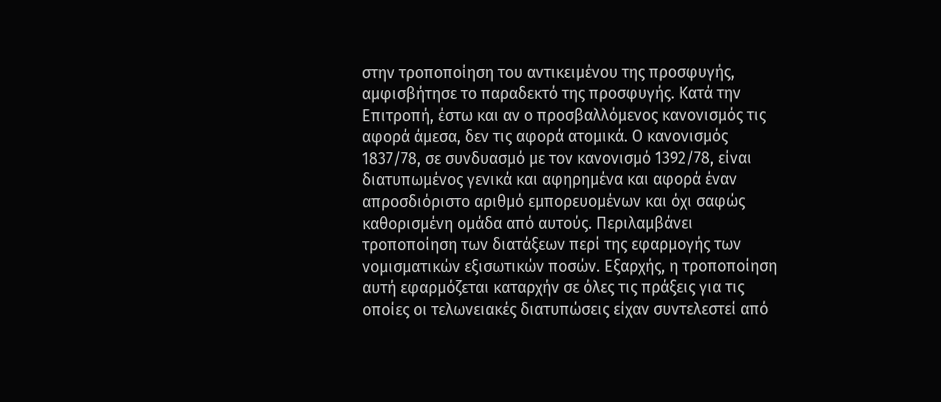στην τροποποίηση του αντικειμένου της προσφυγής, αμφισβήτησε το παραδεκτό της προσφυγής. Κατά την Επιτροπή, έστω και αν ο προσβαλλόμενος κανονισμός τις αφορά άμεσα, δεν τις αφορά ατομικά. Ο κανονισμός 1837/78, σε συνδυασμό με τον κανονισμό 1392/78, είναι διατυπωμένος γενικά και αφηρημένα και αφορά έναν απροσδιόριστο αριθμό εμπορευομένων και όχι σαφώς καθορισμένη ομάδα από αυτούς. Περιλαμβάνει τροποποίηση των διατάξεων περί της εφαρμογής των νομισματικών εξισωτικών ποσών. Εξαρχής, η τροποποίηση αυτή εφαρμόζεται καταρχήν σε όλες τις πράξεις για τις οποίες οι τελωνειακές διατυπώσεις είχαν συντελεστεί από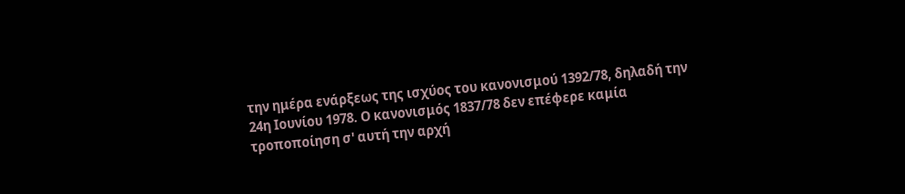την ημέρα ενάρξεως της ισχύος του κανονισμού 1392/78, δηλαδή την 24η Ιουνίου 1978. Ο κανονισμός 1837/78 δεν επέφερε καμία τροποποίηση σ' αυτή την αρχή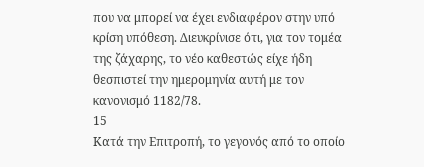που να μπορεί να έχει ενδιαφέρον στην υπό κρίση υπόθεση. Διευκρίνισε ότι, για τον τομέα της ζάχαρης, το νέο καθεστώς είχε ήδη θεσπιστεί την ημερομηνία αυτή με τον κανονισμό 1182/78.
15
Κατά την Επιτροπή, το γεγονός από το οποίο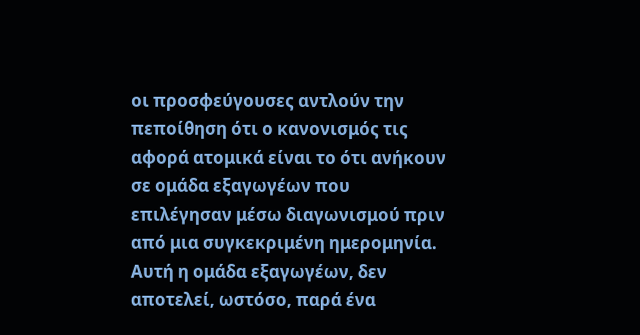οι προσφεύγουσες αντλούν την πεποίθηση ότι ο κανονισμός τις αφορά ατομικά είναι το ότι ανήκουν σε ομάδα εξαγωγέων που επιλέγησαν μέσω διαγωνισμού πριν από μια συγκεκριμένη ημερομηνία. Αυτή η ομάδα εξαγωγέων, δεν αποτελεί, ωστόσο, παρά ένα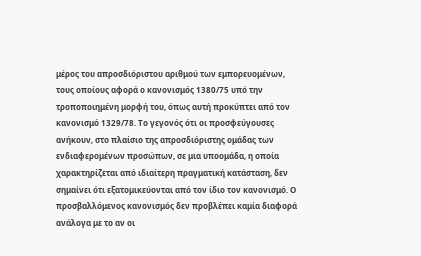μέρος του απροσδιόριστου αριθμού των εμπορευομένων, τους οποίους αφορά ο κανονισμός 1380/75 υπό την τροποποιημένη μορφή του, όπως αυτή προκύπτει από τον κανονισμό 1329/78. Το γεγονός ότι οι προσφεύγουσες ανήκουν, στο πλαίσιο της απροσδιόριστης ομάδας των ενδιαφερομένων προσώπων, σε μια υποομάδα, η οποία χαρακτηρίζεται από ιδιαίτερη πραγματική κατάσταση, δεν σημαίνει ότι εξατομικεύονται από τον ίδιο τον κανονισμό. Ο προσβαλλόμενος κανονισμός δεν προβλέπει καμία διαφορά ανάλογα με το αν οι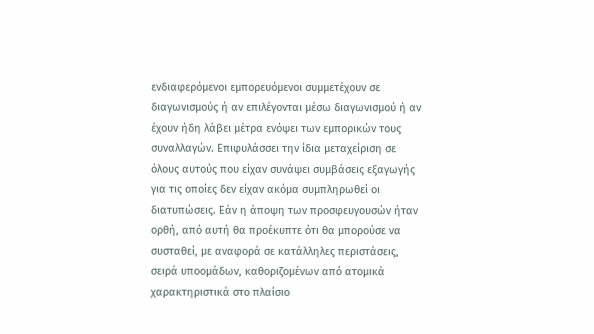ενδιαφερόμενοι εμπορευόμενοι συμμετέχουν σε διαγωνισμούς ή αν επιλέγονται μέσω διαγωνισμού ή αν έχουν ήδη λάβει μέτρα ενόψει των εμπορικών τους συναλλαγών. Επιφυλάσσει την ίδια μεταχείριση σε όλους αυτούς που είχαν συνάψει συμβάσεις εξαγωγής για τις οποίες δεν είχαν ακόμα συμπληρωθεί οι διατυπώσεις. Εάν η άποψη των προσφευγουσών ήταν ορθή, από αυτή θα προέκυπτε ότι θα μπορούσε να συσταθεί, με αναφορά σε κατάλληλες περιστάσεις, σειρά υποομάδων, καθοριζομένων από ατομικά χαρακτηριστικά στο πλαίσιο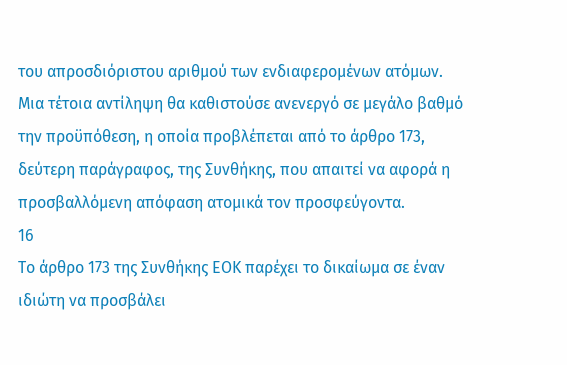του απροσδιόριστου αριθμού των ενδιαφερομένων ατόμων. Μια τέτοια αντίληψη θα καθιστούσε ανενεργό σε μεγάλο βαθμό την προϋπόθεση, η οποία προβλέπεται από το άρθρο 173, δεύτερη παράγραφος, της Συνθήκης, που απαιτεί να αφορά η προσβαλλόμενη απόφαση ατομικά τον προσφεύγοντα.
16
Το άρθρο 173 της Συνθήκης ΕΟΚ παρέχει το δικαίωμα σε έναν ιδιώτη να προσβάλει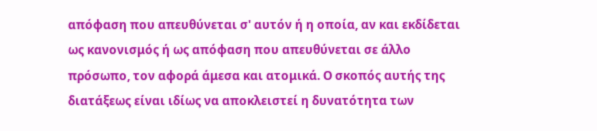απόφαση που απευθύνεται σ' αυτόν ή η οποία, αν και εκδίδεται ως κανονισμός ή ως απόφαση που απευθύνεται σε άλλο πρόσωπο, τον αφορά άμεσα και ατομικά. Ο σκοπός αυτής της διατάξεως είναι ιδίως να αποκλειστεί η δυνατότητα των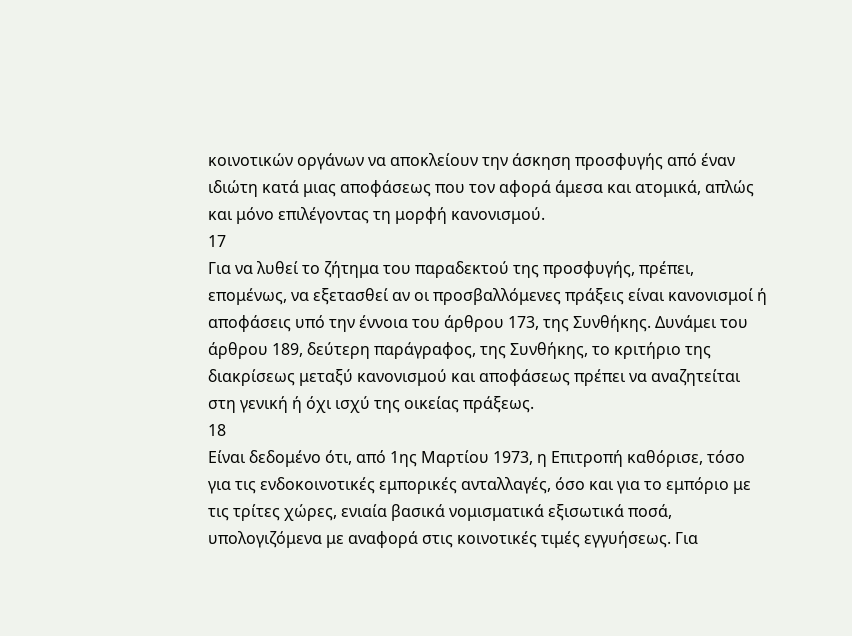κοινοτικών οργάνων να αποκλείουν την άσκηση προσφυγής από έναν ιδιώτη κατά μιας αποφάσεως που τον αφορά άμεσα και ατομικά, απλώς και μόνο επιλέγοντας τη μορφή κανονισμού.
17
Για να λυθεί το ζήτημα του παραδεκτού της προσφυγής, πρέπει, επομένως, να εξετασθεί αν οι προσβαλλόμενες πράξεις είναι κανονισμοί ή αποφάσεις υπό την έννοια του άρθρου 173, της Συνθήκης. Δυνάμει του άρθρου 189, δεύτερη παράγραφος, της Συνθήκης, το κριτήριο της διακρίσεως μεταξύ κανονισμού και αποφάσεως πρέπει να αναζητείται στη γενική ή όχι ισχύ της οικείας πράξεως.
18
Είναι δεδομένο ότι, από 1ης Μαρτίου 1973, η Επιτροπή καθόρισε, τόσο για τις ενδοκοινοτικές εμπορικές ανταλλαγές, όσο και για το εμπόριο με τις τρίτες χώρες, ενιαία βασικά νομισματικά εξισωτικά ποσά, υπολογιζόμενα με αναφορά στις κοινοτικές τιμές εγγυήσεως. Για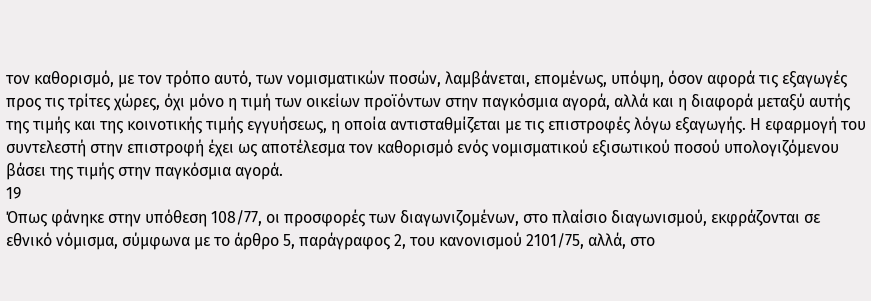τον καθορισμό, με τον τρόπο αυτό, των νομισματικών ποσών, λαμβάνεται, επομένως, υπόψη, όσον αφορά τις εξαγωγές προς τις τρίτες χώρες, όχι μόνο η τιμή των οικείων προϊόντων στην παγκόσμια αγορά, αλλά και η διαφορά μεταξύ αυτής της τιμής και της κοινοτικής τιμής εγγυήσεως, η οποία αντισταθμίζεται με τις επιστροφές λόγω εξαγωγής. Η εφαρμογή του συντελεστή στην επιστροφή έχει ως αποτέλεσμα τον καθορισμό ενός νομισματικού εξισωτικού ποσού υπολογιζόμενου βάσει της τιμής στην παγκόσμια αγορά.
19
Όπως φάνηκε στην υπόθεση 108/77, οι προσφορές των διαγωνιζομένων, στο πλαίσιο διαγωνισμού, εκφράζονται σε εθνικό νόμισμα, σύμφωνα με το άρθρο 5, παράγραφος 2, του κανονισμού 2101/75, αλλά, στο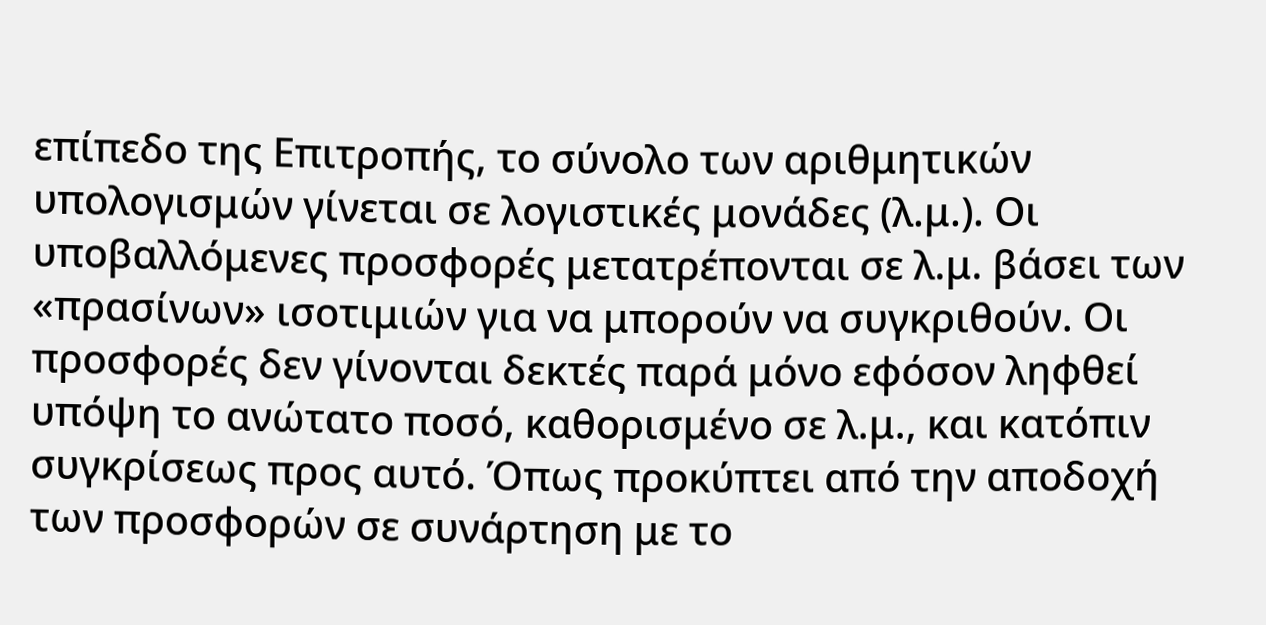επίπεδο της Επιτροπής, το σύνολο των αριθμητικών υπολογισμών γίνεται σε λογιστικές μονάδες (λ.μ.). Οι υποβαλλόμενες προσφορές μετατρέπονται σε λ.μ. βάσει των «πρασίνων» ισοτιμιών για να μπορούν να συγκριθούν. Οι προσφορές δεν γίνονται δεκτές παρά μόνο εφόσον ληφθεί υπόψη το ανώτατο ποσό, καθορισμένο σε λ.μ., και κατόπιν συγκρίσεως προς αυτό. Όπως προκύπτει από την αποδοχή των προσφορών σε συνάρτηση με το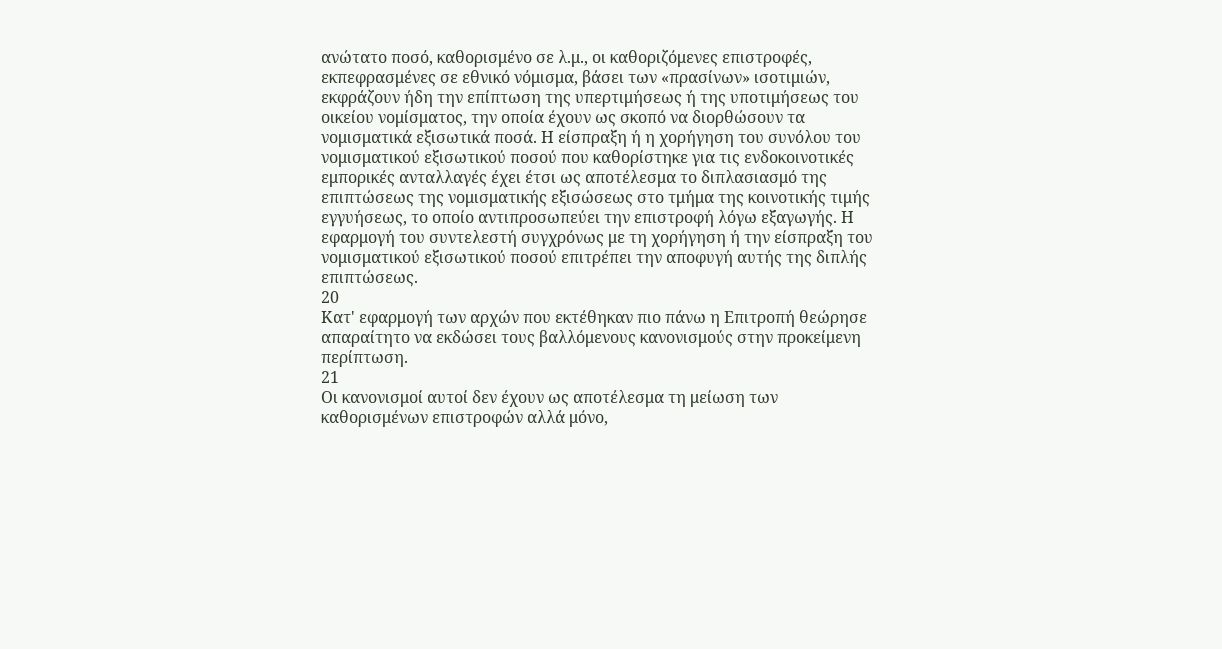ανώτατο ποσό, καθορισμένο σε λ.μ., οι καθοριζόμενες επιστροφές, εκπεφρασμένες σε εθνικό νόμισμα, βάσει των «πρασίνων» ισοτιμιών, εκφράζουν ήδη την επίπτωση της υπερτιμήσεως ή της υποτιμήσεως του οικείου νομίσματος, την οποία έχουν ως σκοπό να διορθώσουν τα νομισματικά εξισωτικά ποσά. Η είσπραξη ή η χορήγηση του συνόλου του νομισματικού εξισωτικού ποσού που καθορίστηκε για τις ενδοκοινοτικές εμπορικές ανταλλαγές έχει έτσι ως αποτέλεσμα το διπλασιασμό της επιπτώσεως της νομισματικής εξισώσεως στο τμήμα της κοινοτικής τιμής εγγυήσεως, το οποίο αντιπροσωπεύει την επιστροφή λόγω εξαγωγής. Η εφαρμογή του συντελεστή συγχρόνως με τη χορήγηση ή την είσπραξη του νομισματικού εξισωτικού ποσού επιτρέπει την αποφυγή αυτής της διπλής επιπτώσεως.
20
Κατ' εφαρμογή των αρχών που εκτέθηκαν πιο πάνω η Επιτροπή θεώρησε απαραίτητο να εκδώσει τους βαλλόμενους κανονισμούς στην προκείμενη περίπτωση.
21
Οι κανονισμοί αυτοί δεν έχουν ως αποτέλεσμα τη μείωση των καθορισμένων επιστροφών αλλά μόνο,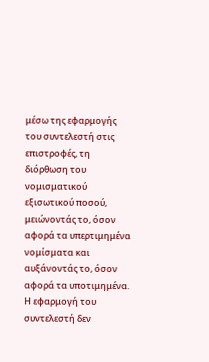μέσω της εφαρμογής του συντελεστή στις επιστροφές, τη διόρθωση του νομισματικού εξισωτικού ποσού, μειώνοντάς το, όσον αφορά τα υπερτιμημένα νομίσματα και αυξάνοντάς το, όσον αφορά τα υποτιμημένα. Η εφαρμογή του συντελεστή δεν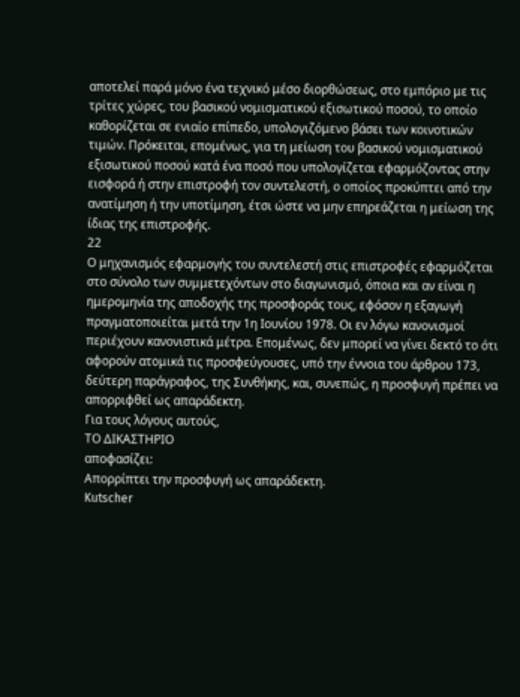αποτελεί παρά μόνο ένα τεχνικό μέσο διορθώσεως, στο εμπόριο με τις τρίτες χώρες, του βασικού νομισματικού εξισωτικού ποσού, το οποίο καθορίζεται σε ενιαίο επίπεδο, υπολογιζόμενο βάσει των κοινοτικών τιμών. Πρόκειται, επομένως, για τη μείωση του βασικού νομισματικού εξισωτικού ποσού κατά ένα ποσό που υπολογίζεται εφαρμόζοντας στην εισφορά ή στην επιστροφή τον συντελεστή, ο οποίος προκύπτει από την ανατίμηση ή την υποτίμηση, έτσι ώστε να μην επηρεάζεται η μείωση της ίδιας της επιστροφής.
22
Ο μηχανισμός εφαρμογής του συντελεστή στις επιστροφές εφαρμόζεται στο σύνολο των συμμετεχόντων στο διαγωνισμό, όποια και αν είναι η ημερομηνία της αποδοχής της προσφοράς τους, εφόσον η εξαγωγή πραγματοποιείται μετά την 1η Ιουνίου 1978. Οι εν λόγω κανονισμοί περιέχουν κανονιστικά μέτρα. Επομένως, δεν μπορεί να γίνει δεκτό το ότι αφορούν ατομικά τις προσφεύγουσες, υπό την έννοια του άρθρου 173, δεύτερη παράγραφος, της Συνθήκης, και, συνεπώς, η προσφυγή πρέπει να απορριφθεί ως απαράδεκτη.
Για τους λόγους αυτούς,
ΤΟ ΔΙΚΑΣΤΗΡΙΟ
αποφασίζει:
Απορρίπτει την προσφυγή ως απαράδεκτη.
Kutscher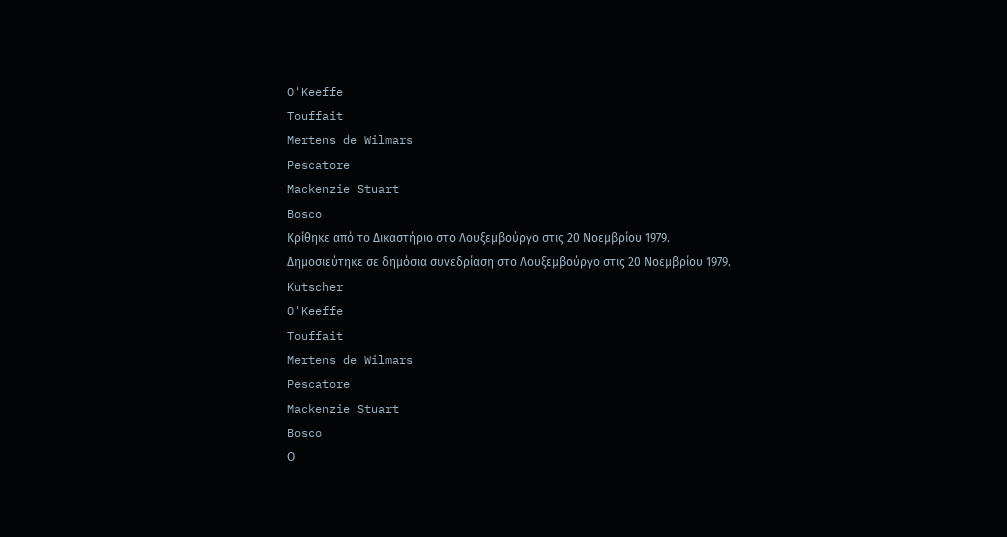O'Keeffe
Touffait
Mertens de Wilmars
Pescatore
Mackenzie Stuart
Bosco
Κρίθηκε από το Δικαστήριο στο Λουξεμβούργο στις 20 Νοεμβρίου 1979.
Δημοσιεύτηκε σε δημόσια συνεδρίαση στο Λουξεμβούργο στις 20 Νοεμβρίου 1979.
Kutscher
O'Keeffe
Touffait
Mertens de Wilmars
Pescatore
Mackenzie Stuart
Bosco
Ο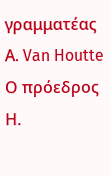γραμματέας
Α. Van Houtte
Ο πρόεδρος
Η.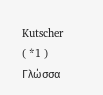Kutscher
( *1 ) Γλώσσα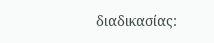διαδικασίας: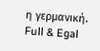η γερμανική.
Full & Egal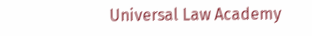Universal Law Academy